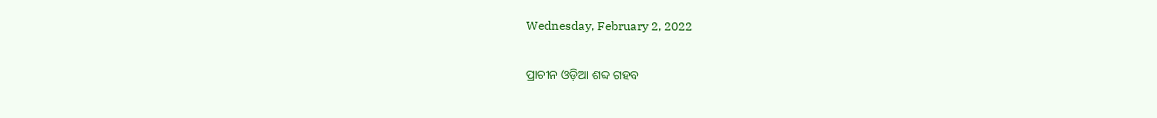Wednesday, February 2, 2022

ପ୍ରାଚୀନ ଓଡ଼ିଆ ଶବ୍ଦ ଗହବ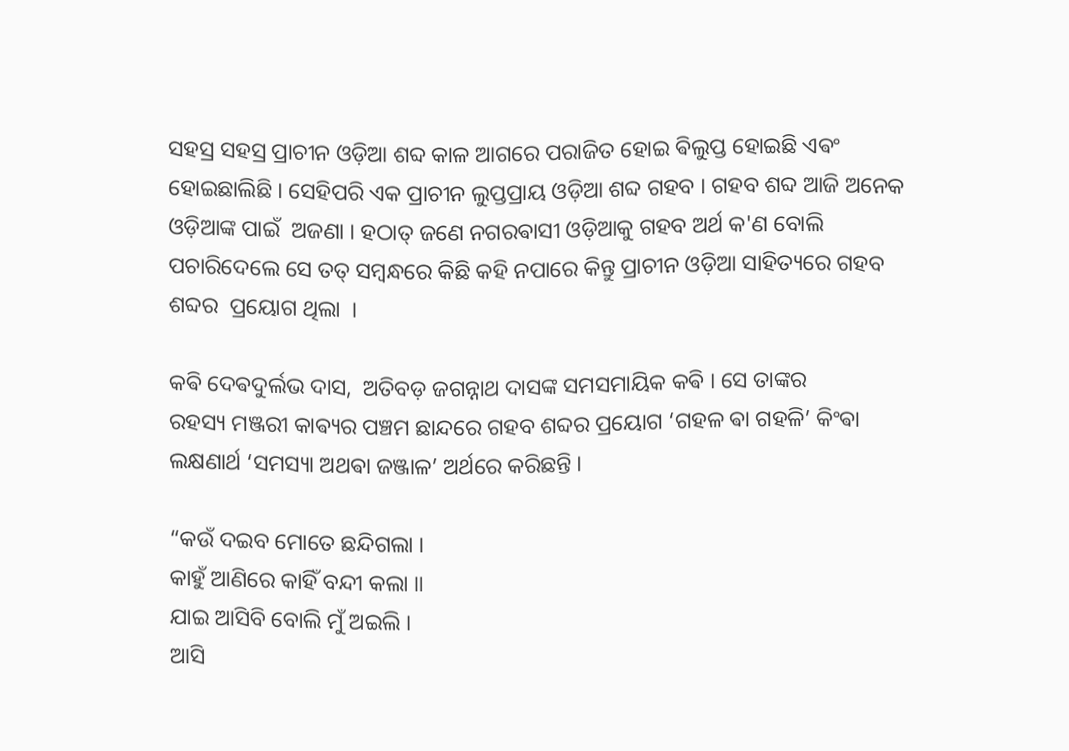ସହସ୍ର ସହସ୍ର ପ୍ରାଚୀନ ଓଡ଼ିଆ ଶବ୍ଦ କାଳ ଆଗରେ ପରାଜିତ ହୋଇ ଵିଲୁପ୍ତ ହୋଇଛି ଏଵଂ ହୋଇଛାଲିଛି । ସେହିପରି ଏକ ପ୍ରାଚୀନ ଲୁପ୍ତପ୍ରାୟ ଓଡ଼ିଆ ଶବ୍ଦ ଗହବ । ଗହବ ଶବ୍ଦ ଆଜି ଅନେକ ଓଡ଼ିଆଙ୍କ ପାଇଁ  ଅଜଣା । ହଠାତ୍ ଜଣେ ନଗରଵାସୀ ଓଡ଼ିଆକୁ ଗହବ ଅର୍ଥ କ'ଣ ବୋଲି ପଚାରିଦେଲେ ସେ ତତ୍ ସମ୍ବନ୍ଧରେ କିଛି କହି ନପାରେ କିନ୍ତୁ ପ୍ରାଚୀନ ଓଡ଼ିଆ ସାହିତ୍ୟରେ ଗହବ ଶବ୍ଦର  ପ୍ରୟୋଗ ଥିଲା ‌ ।

କଵି ଦେଵଦୁର୍ଲଭ ଦାସ,  ଅତିବଡ଼ ଜଗନ୍ନାଥ ଦାସଙ୍କ ସମସମାୟିକ କଵି । ସେ ତାଙ୍କର
ରହସ୍ୟ ମଞ୍ଜରୀ କାଵ୍ୟର ପଞ୍ଚମ ଛାନ୍ଦରେ ଗହବ ଶବ୍ଦର ପ୍ରୟୋଗ ‘ଗହଳ ଵା ଗହଳି’ କିଂଵା ଲକ୍ଷଣାର୍ଥ ‘ସମସ୍ୟା ଅଥଵା ଜଞ୍ଜାଳ’ ଅର୍ଥରେ କରିଛନ୍ତି ।

“କଉଁ ଦଇବ ମୋତେ ଛନ୍ଦିଗଲା ।
କାହୁଁ ଆଣିରେ କାହିଁ ବନ୍ଦୀ କଲା ॥
ଯାଇ ଆସିବି ବୋଲି ମୁଁ ଅଇଲି ।
ଆସି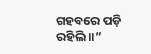ଗହବରେ ପଡ଼ି ରହିଲି ॥”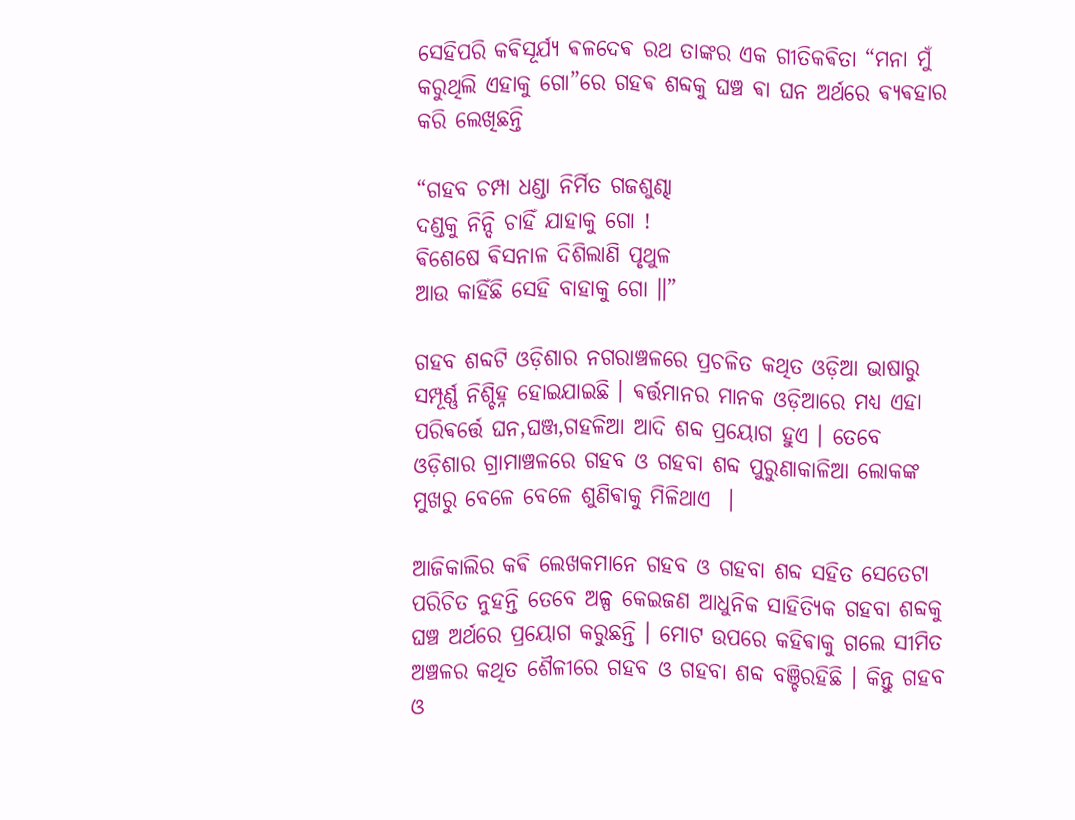ସେହିପରି କଵିସୂର୍ଯ୍ୟ ଵଳଦେଵ ରଥ ତାଙ୍କର ଏକ ଗୀତିକଵିତା “ମନା ମୁଁ କରୁଥିଲି ଏହାକୁ ଗୋ”ରେ ଗହଵ ଶବ୍ଦକୁ ଘଞ୍ଚ ଵା ଘନ ଅର୍ଥରେ ଵ୍ୟଵହାର କରି ଲେଖିଛନ୍ତି

“ଗହବ ଚମ୍ପା ଧଣ୍ଡା ନିର୍ମିତ ଗଜଶୁଣ୍ଢା
ଦଣ୍ଡକୁ ନିନ୍ଦି ଚାହିଁ ଯାହାକୁ ଗୋ !
ଵିଶେଷେ ଵିସନାଳ ଦିଶିଲାଣି ପୃଥୁଳ
ଆଉ କାହିଁଛି ସେହି ବାହାକୁ ଗୋ ॥”

ଗହବ ଶବ୍ଦଟି ଓଡ଼ିଶାର ନଗରାଞ୍ଚଳରେ ପ୍ରଚଳିତ କଥିତ ଓଡ଼ିଆ ଭାଷାରୁ ସମ୍ପୂର୍ଣ୍ଣ ନିଶ୍ଚିହ୍ନ ହୋଇଯାଇଛି । ଵର୍ତ୍ତମାନର ମାନକ ଓଡ଼ିଆରେ ମଧ୍ୟ ଏହା ପରିଵର୍ତ୍ତେ ଘନ,ଘଞ୍ଜ,ଗହଳିଆ ଆଦି ଶବ୍ଦ ପ୍ରୟୋଗ ହୁଏ । ତେବେ ଓଡ଼ିଶାର ଗ୍ରାମାଞ୍ଚଳରେ ଗହବ ଓ ଗହବା ଶବ୍ଦ ପୁରୁଣାକାଳିଆ ଲୋକଙ୍କ ମୁଖରୁ ବେଳେ ବେଳେ ଶୁଣିଵାକୁ ମିଳିଥାଏ ‌ ।

ଆଜିକାଲିର କଵି ଲେଖକମାନେ ଗହବ ଓ ଗହବା ଶବ୍ଦ ସହିତ ସେତେଟା ପରିଚିତ ନୁହନ୍ତି ତେବେ ଅଳ୍ପ କେଇଜଣ ଆଧୁନିକ ସାହିତ୍ୟିକ ଗହବା ଶବ୍ଦକୁ ଘଞ୍ଚ ଅର୍ଥରେ ପ୍ରୟୋଗ କରୁଛନ୍ତି । ମୋଟ ଉପରେ କହିଵାକୁ ଗଲେ ସୀମିତ ଅଞ୍ଚଳର କଥିତ ଶୈଳୀରେ ଗହବ ଓ ଗହବା ଶବ୍ଦ ବଞ୍ଚିରହିଛି । କିନ୍ତୁ ଗହବ ଓ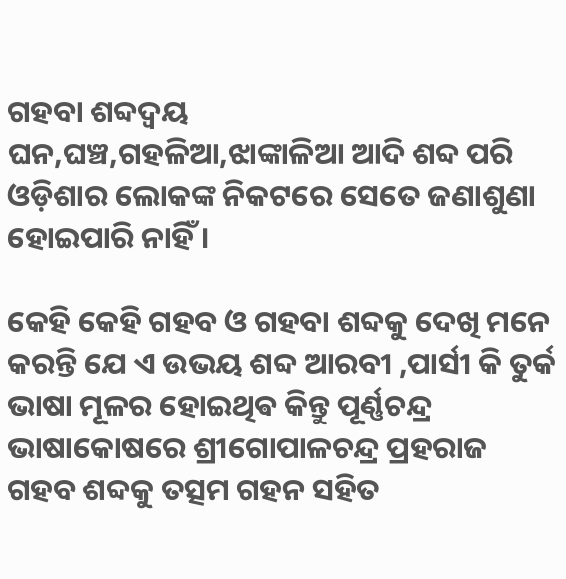ଗହବା ଶବ୍ଦଦ୍ଵୟ
ଘନ,ଘଞ୍ଚ,ଗହଳିଆ,ଝାଙ୍କାଳିଆ ଆଦି ଶବ୍ଦ ପରି ଓଡ଼ିଶାର ଲୋକଙ୍କ ନିକଟରେ ସେତେ ଜଣାଶୁଣା ହୋଇପାରି ନାହିଁ ।

କେହି କେହି ଗହବ ଓ ଗହବା ଶବ୍ଦକୁ ଦେଖି ମନେ କରନ୍ତି ଯେ ଏ ଉଭୟ ଶବ୍ଦ ଆରବୀ ,ପାର୍ସୀ କି ତୁର୍କ ଭାଷା ମୂଳର ହୋଇଥିଵ କିନ୍ତୁ ପୂର୍ଣ୍ଣଚନ୍ଦ୍ର ଭାଷାକୋଷରେ ଶ୍ରୀଗୋପାଳଚନ୍ଦ୍ର ପ୍ରହରାଜ ଗହବ ଶବ୍ଦକୁ ତତ୍ସମ ଗହନ ସହିତ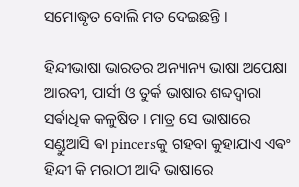ସମୋଦ୍ଧୃତ ବୋଲି ମତ ଦେଇଛନ୍ତି ।‌

ହିନ୍ଦୀଭାଷା ଭାରତର ଅନ୍ୟାନ୍ୟ ଭାଷା ଅପେକ୍ଷା ଆରବୀ, ପାର୍ସୀ ଓ ତୁର୍କ ଭାଷାର ଶବ୍ଦଦ୍ଵାରା ସର୍ଵାଧିକ କଳୁଷିତ । ମାତ୍ର ସେ ଭାଷାରେ
ସଣ୍ଡୁଆସି ଵା pincersକୁ ଗହବା କୁହାଯାଏ ଏଵଂ ହିନ୍ଦୀ କି ମରାଠୀ ଆଦି ଭାଷାରେ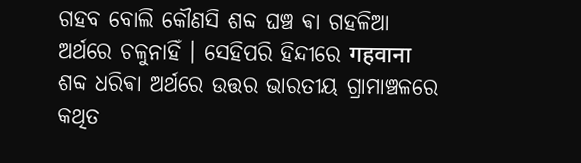ଗହବ ବୋଲି କୌଣସି ଶବ୍ଦ ଘଞ୍ଚ ଵା ଗହଳିଆ ଅର୍ଥରେ ଚଳୁନାହିଁ । ସେହିପରି ହିନ୍ଦୀରେ गहवाना ଶବ୍ଦ ଧରିଵା ଅର୍ଥରେ ଉତ୍ତର ଭାରତୀୟ ଗ୍ରାମାଞ୍ଚଳରେ କଥିତ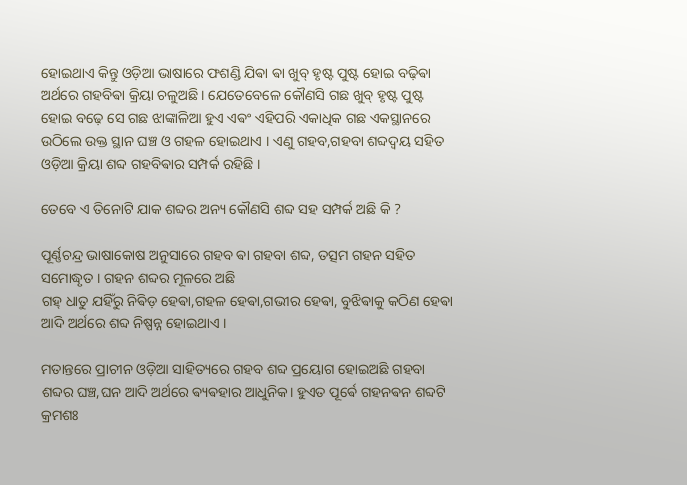ହୋଇଥାଏ କିନ୍ତୁ ଓଡ଼ିଆ ଭାଷାରେ ଫଶଣ୍ଡି ଯିଵା ଵା ଖୁବ୍ ହୃଷ୍ଟ ପୁଷ୍ଟ ହୋଇ ବଢ଼ିଵା ଅର୍ଥରେ ଗହବିଵା କ୍ରିୟା ଚଳୁଅଛି । ଯେତେବେଳେ କୌଣସି ଗଛ ଖୁବ୍ ହୃଷ୍ଟ ପୁଷ୍ଟ ହୋଇ ବଢ଼େ ସେ ଗଛ ଝାଙ୍କାଳିଆ ହୁଏ ଏଵଂ ଏହିପରି ଏକାଧିକ ଗଛ ଏକସ୍ଥାନରେ ଉଠିଲେ ଉକ୍ତ ସ୍ଥାନ ଘଞ୍ଚ ଓ ଗହଳ ହୋଇଥାଏ । ଏଣୁ ଗହବ,ଗହବା ଶବ୍ଦଦ୍ଵୟ ସହିତ ଓଡ଼ିଆ କ୍ରିୟା ଶବ୍ଦ ଗହବିଵାର ସମ୍ପର୍କ ରହିଛି ।

ତେବେ ଏ ତିନୋଟି ଯାକ ଶବ୍ଦର ଅନ୍ୟ କୌଣସି ଶବ୍ଦ ସହ ସମ୍ପର୍କ ଅଛି କି ?

ପୂର୍ଣ୍ଣଚନ୍ଦ୍ର ଭାଷାକୋଷ ଅନୁସାରେ ଗହବ ଵା ଗହବା ଶବ୍ଦ, ତତ୍ସମ ଗହନ ସହିତ ସମୋଦ୍ଧୃତ ।‌ ଗହନ ଶବ୍ଦର ମୂଳରେ ଅଛି
ଗହ୍ ଧାତୁ ଯହିଁରୁ ନିଵିଡ଼ ହେଵା,ଗହଳ ହେଵା,ଗଭୀର ହେଵା, ବୁଝିଵାକୁ କଠିଣ ହେଵା ଆଦି ଅର୍ଥରେ ଶବ୍ଦ ନିଷ୍ପନ୍ନ ହୋଇଥାଏ ।

ମତାନ୍ତରେ ପ୍ରାଚୀନ ଓଡ଼ିଆ ସାହିତ୍ୟରେ ଗହବ ଶବ୍ଦ ପ୍ରୟୋଗ ହୋଇଅଛି ଗହବା ଶବ୍ଦର ଘଞ୍ଚ,ଘନ ଆଦି ଅର୍ଥରେ ଵ୍ୟଵହାର ଆଧୁନିକ। ହୁଏତ ପୂର୍ଵେ ଗହନଵନ ଶବ୍ଦଟି କ୍ରମଶଃ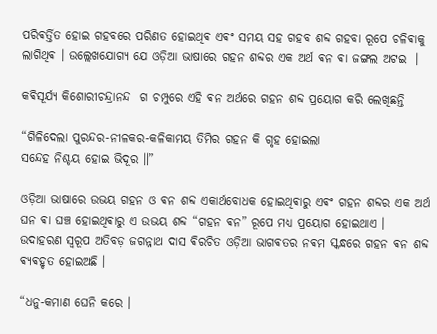ପରିଵର୍ତ୍ତିତ ହୋଇ ଗହବରେ ପରିଣତ ହୋଇଥିଵ ଏଵଂ ସମୟ ସହ ଗହବ ଶବ୍ଦ ଗହବା ରୂପେ ଚଳିଵାକୁ ଲାଗିଥିଵ । ଉଲ୍ଲେଖଯୋଗ୍ୟ ଯେ ଓଡ଼ିଆ ଭାଷାରେ ଗହନ ଶବ୍ଦର ଏକ ଅର୍ଥ ଵନ ଵା ଜଙ୍ଗଲ ଅଟଇ ‌ ।

କଵିସୂର୍ଯ୍ୟ କିଶୋରୀଚନ୍ଦ୍ରାନନ୍ଦ  ଗ ଚମ୍ପୁରେ ଏହି ଵନ ଅର୍ଥରେ ଗହନ ଶବ୍ଦ ପ୍ରୟୋଗ କରି ଲେଖିଛନ୍ତି

“ଗିଳିଦେଲା ପୁରନ୍ଦର-ନୀଳକର-କଳିକାମୟ ତିମିର ଗହନ କି ଗୃହ ହୋଇଲା
ସନ୍ଦେହ ନିଶ୍ଚୟ ହୋଇ ଭିଦୂର ॥”

ଓଡ଼ିଆ ଭାଷାରେ ଉଭୟ ଗହନ ଓ ଵନ ଶବ୍ଦ ଏକାର୍ଥବୋଧକ ହୋଇଥିଵାରୁ ଏଵଂ ଗହନ ଶବ୍ଦର ଏକ ଅର୍ଥ ଘନ ଵା ଘଞ୍ଚ ହୋଇଥିଵାରୁ ଏ ଉଭୟ ଶବ୍ଦ “ଗହନ ଵନ” ରୂପେ ମଧ୍ୟ ପ୍ରୟୋଗ ହୋଇଥାଏ । ଉଦାହରଣ ସ୍ୱରୂପ ଅତିବଡ଼ ଜଗନ୍ନାଥ ଦାସ ଵିରଚିତ ଓଡ଼ିଆ ଭାଗଵତର ନଵମ ସ୍କନ୍ଧରେ ଗହନ ଵନ ଶବ୍ଦ ଵ୍ୟଵହୃତ ହୋଇଅଛି ।

“ଧନୁ-କମାଣ ଘେନି କରେ ।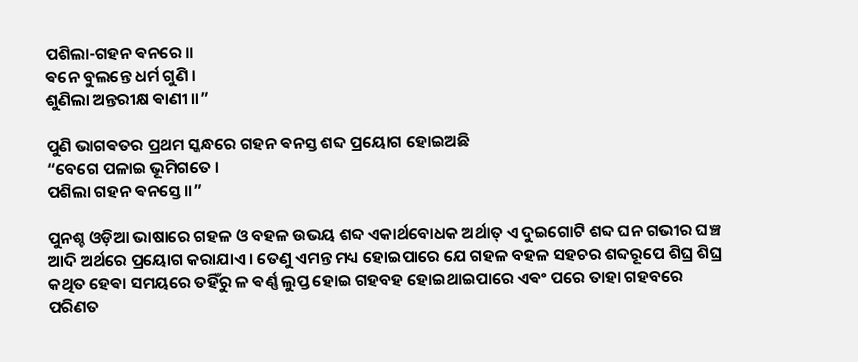ପଶିଲା-ଗହନ ଵନରେ ॥
ଵନେ ବୁଲନ୍ତେ ଧର୍ମ ଗୁଣି ।
ଶୁଣିଲା ଅନ୍ତରୀକ୍ଷ ଵାଣୀ ॥”

ପୁଣି ଭାଗଵତର ପ୍ରଥମ ସ୍କନ୍ଧରେ ଗହନ ଵନସ୍ତ ଶବ୍ଦ ପ୍ରୟୋଗ ହୋଇଅଛି
“ବେଗେ ପଳାଇ ଭୂମିଗତେ ।
ପଶିଲା ଗହନ ଵନସ୍ତେ ॥”

ପୁନଶ୍ଚ ଓଡ଼ିଆ ଭାଷାରେ ଗହଳ ଓ ବହଳ ଉଭୟ ଶବ୍ଦ ଏକାର୍ଥବୋଧକ ଅର୍ଥାତ୍ ଏ ଦୁଇଗୋଟି ଶବ୍ଦ ଘନ ଗଭୀର ଘଞ୍ଚ ଆଦି ଅର୍ଥରେ ପ୍ରୟୋଗ କରାଯାଏ । ତେଣୁ ଏମନ୍ତ ମଧ୍ୟ ହୋଇପାରେ ଯେ ଗହଳ ବହଳ ସହଚର ଶବ୍ଦରୂପେ ଶିଘ୍ର ଶିଘ୍ର କଥିତ ହେଵା ସମୟରେ ତହିଁରୁ ଳ ଵର୍ଣ୍ଣ ଲୁପ୍ତ ହୋଇ ଗହବହ ହୋଇଥାଇପାରେ ଏଵଂ ପରେ ତାହା ଗହବରେ ପରିଣତ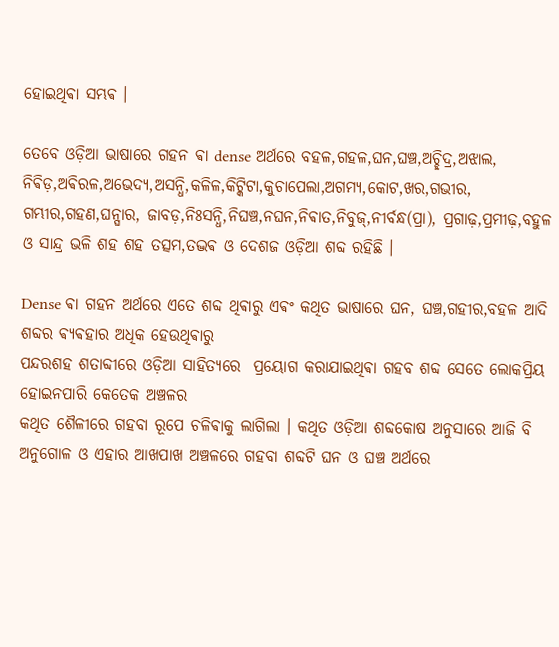ହୋଇଥିଵା ସମ୍ଭଵ ।‌

ତେବେ ଓଡ଼ିଆ ଭାଷାରେ ଗହନ ଵା dense ଅର୍ଥରେ ବହଳ,ଗହଳ,ଘନ,ଘଞ୍ଚ,ଅଚ୍ଛିଦ୍ର,ଅଝାଲ, ନିଵିଡ଼,ଅଵିରଳ,ଅଭେଦ୍ୟ,ଅସନ୍ଧି,କଳିଳ,କିଟ୍କିଟା,କୁଚାପେଲା,ଅଗମ୍ୟ,କୋଟ,ଖର,ଗଭୀର, ଗମ୍ଭୀର,ଗହଣ,ଘନ୍ଘାର, ଜାବଡ଼,ନିଃସନ୍ଧି,ନିଘଞ୍ଚ,ନଘନ,ନିଵାତ,ନିବୁଜ୍,ନୀର୍ବନ୍ଧ(ପ୍ରା), ପ୍ରଗାଢ଼,ପ୍ରମୀଢ଼,ବହୁଳ ଓ ସାନ୍ଦ୍ର ଭଳି ଶହ ଶହ ତତ୍ସମ,ତଦ୍ଭଵ ଓ ଦେଶଜ ଓଡ଼ିଆ ଶବ୍ଦ ରହିଛି ।

Dense ଵା ଗହନ ଅର୍ଥରେ‌ ଏତେ ଶବ୍ଦ ଥିଵାରୁ ଏଵଂ କଥିତ ଭାଷାରେ ଘନ, ଘଞ୍ଚ,ଗହୀର,ବହଳ ଆଦି ଶବ୍ଦର ଵ୍ୟଵହାର ଅଧିକ ହେଉଥିଵାରୁ
ପନ୍ଦରଶହ ଶତାବ୍ଦୀରେ ଓଡ଼ିଆ ସାହିତ୍ୟରେ  ପ୍ରୟୋଗ କରାଯାଇଥିଵା ଗହବ ଶବ୍ଦ ସେତେ ଲୋକପ୍ରିୟ ହୋଇନପାରି କେତେକ ଅଞ୍ଚଳର
କଥିତ ଶୈଳୀରେ ଗହବା ରୂପେ ଚଳିଵାକୁ ଲାଗିଲା । କଥିତ ଓଡ଼ିଆ ଶବ୍ଦକୋଷ ଅନୁସାରେ ଆଜି ବି ଅନୁଗୋଳ ଓ ଏହାର ଆଖପାଖ ଅଞ୍ଚଳରେ ଗହବା ଶବ୍ଦଟି ଘନ ଓ ଘଞ୍ଚ ଅର୍ଥରେ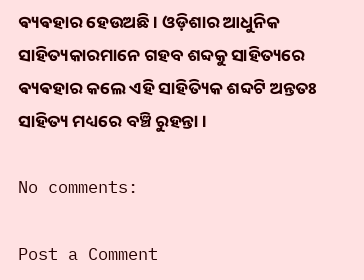ଵ୍ୟଵହାର ହେଉଅଛି । ଓଡ଼ିଶାର ଆଧୁନିକ ସାହିତ୍ୟକାରମାନେ ଗହବ ଶବ୍ଦକୁ ସାହିତ୍ୟରେ ଵ୍ୟଵହାର କଲେ ଏହି ସାହିତ୍ୟିକ ଶବ୍ଦଟି ଅନ୍ତତଃ ସାହିତ୍ୟ ମଧ୍ୟରେ ବଞ୍ଚି ରୁହନ୍ତା ।

No comments:

Post a Comment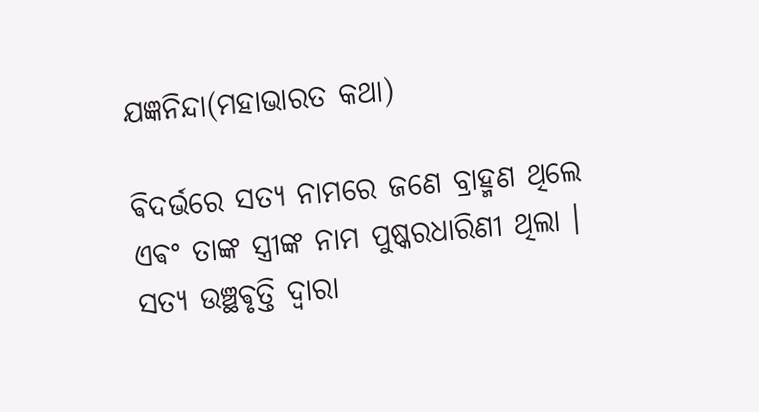ଯଜ୍ଞନିନ୍ଦା(ମହାଭାରତ କଥା)

ଵିଦର୍ଭରେ ସତ୍ୟ ନାମରେ ଜଣେ ବ୍ରାହ୍ମଣ ଥିଲେ ଏଵଂ ତାଙ୍କ ସ୍ତ୍ରୀଙ୍କ ନାମ ପୁଷ୍କରଧାରିଣୀ ଥିଲା । ସତ୍ୟ ଉଞ୍ଛଵୃତ୍ତି ଦ୍ଵାରା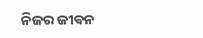ନିଜର ଜୀଵନ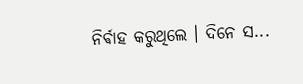ନିର୍ଵାହ କରୁଥିଲେ ‌। ଦିନେ ସ...